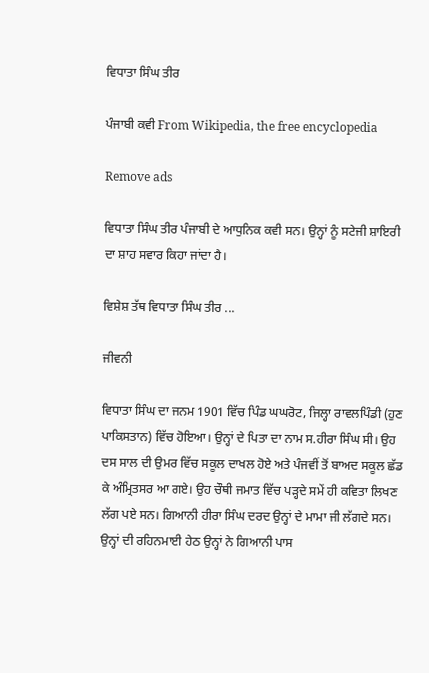ਵਿਧਾਤਾ ਸਿੰਘ ਤੀਰ

ਪੰਜਾਬੀ ਕਵੀ From Wikipedia, the free encyclopedia

Remove ads

ਵਿਧਾਤਾ ਸਿੰਘ ਤੀਰ ਪੰਜਾਬੀ ਦੇ ਆਧੁਨਿਕ ਕਵੀ ਸਨ। ਉਨ੍ਹਾਂ ਨੂੰ ਸਟੇਜੀ ਸ਼ਾਇਰੀ ਦਾ ਸ਼ਾਹ ਸਵਾਰ ਕਿਹਾ ਜਾਂਦਾ ਹੈ।

ਵਿਸ਼ੇਸ਼ ਤੱਥ ਵਿਧਾਤਾ ਸਿੰਘ ਤੀਰ ...

ਜੀਵਨੀ

ਵਿਧਾਤਾ ਸਿੰਘ ਦਾ ਜਨਮ 1901 ਵਿੱਚ ਪਿੰਡ ਘਘਰੋਟ, ਜਿਲ੍ਹਾ ਰਾਵਲਪਿੰਡੀ (ਹੁਣ ਪਾਕਿਸਤਾਨ) ਵਿੱਚ ਹੋਇਆ। ਉਨ੍ਹਾਂ ਦੇ ਪਿਤਾ ਦਾ ਨਾਮ ਸ.ਹੀਰਾ ਸਿੰਘ ਸੀ। ਉਹ ਦਸ ਸਾਲ ਦੀ ਉਮਰ ਵਿੱਚ ਸਕੂਲ ਦਾਖਲ ਹੋਏ ਅਤੇ ਪੰਜਵੀਂ ਤੋਂ ਬਾਅਦ ਸਕੂਲ ਛੱਡ ਕੇ ਅੰਮ੍ਰਿਤਸਰ ਆ ਗਏ। ਉਹ ਚੌਥੀ ਜਮਾਤ ਵਿੱਚ ਪੜ੍ਹਦੇ ਸਮੇਂ ਹੀ ਕਵਿਤਾ ਲਿਖਣ ਲੱਗ ਪਏ ਸਨ। ਗਿਆਨੀ ਹੀਰਾ ਸਿੰਘ ਦਰਦ ਉਨ੍ਹਾਂ ਦੇ ਮਾਮਾ ਜੀ ਲੱਗਦੇ ਸਨ। ਉਨ੍ਹਾਂ ਦੀ ਰਹਿਨਮਾਈ ਹੇਠ ਉਨ੍ਹਾਂ ਨੇ ਗਿਆਨੀ ਪਾਸ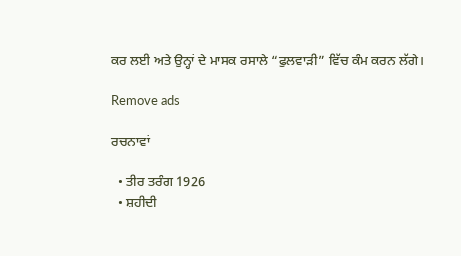ਕਰ ਲਈ ਅਤੇ ਉਨ੍ਹਾਂ ਦੇ ਮਾਸਕ ਰਸਾਲੇ “ਫੁਲਵਾੜੀ” ਵਿੱਚ ਕੰਮ ਕਰਨ ਲੱਗੇ।

Remove ads

ਰਚਨਾਵਾਂ

  • ਤੀਰ ਤਰੰਗ 1926
  • ਸ਼ਹੀਦੀ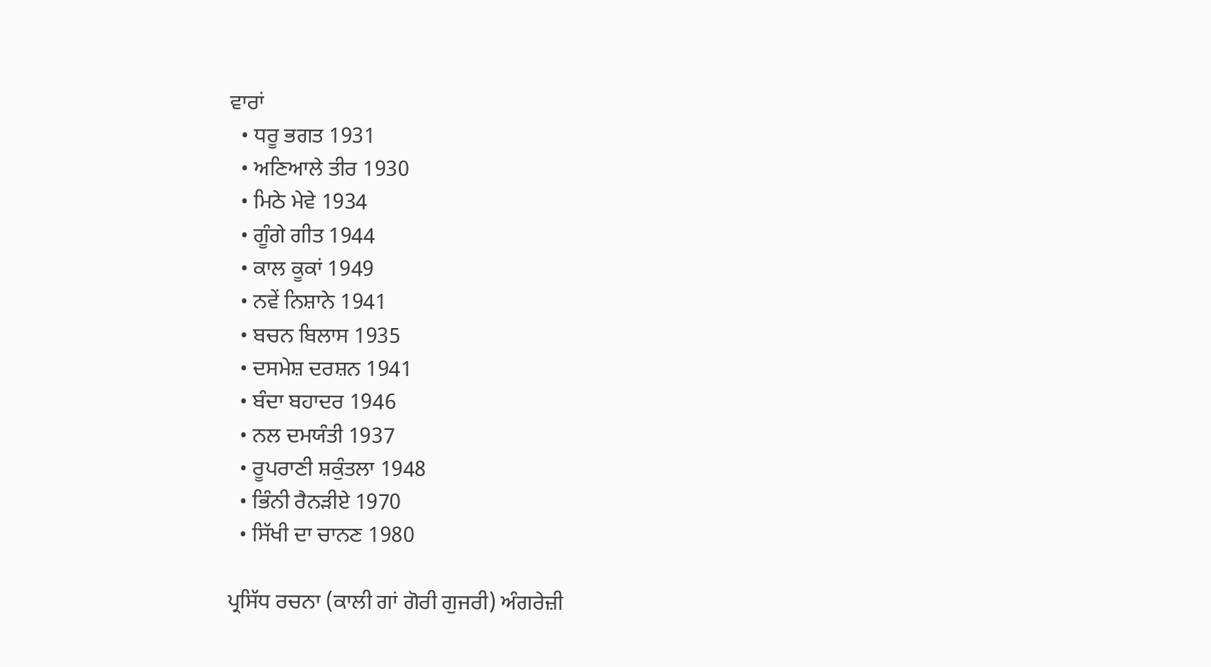ਵਾਰਾਂ
  • ਧਰੂ ਭਗਤ 1931
  • ਅਣਿਆਲੇ ਤੀਰ 1930
  • ਮਿਠੇ ਮੇਵੇ 1934
  • ਗੂੰਗੇ ਗੀਤ 1944
  • ਕਾਲ ਕੂਕਾਂ 1949
  • ਨਵੇਂ ਨਿਸ਼ਾਨੇ 1941
  • ਬਚਨ ਬਿਲਾਸ 1935
  • ਦਸਮੇਸ਼ ਦਰਸ਼ਨ 1941
  • ਬੰਦਾ ਬਹਾਦਰ 1946
  • ਨਲ ਦਮਯੰਤੀ 1937
  • ਰੂਪਰਾਣੀ ਸ਼ਕੁੰਤਲਾ 1948
  • ਭਿੰਨੀ ਰੈਨੜੀਏ 1970
  • ਸਿੱਖੀ ਦਾ ਚਾਨਣ 1980

ਪ੍ਰਸਿੱਧ ਰਚਨਾ (ਕਾਲੀ ਗਾਂ ਗੋਰੀ ਗੁਜਰੀ) ਅੰਗਰੇਜ਼ੀ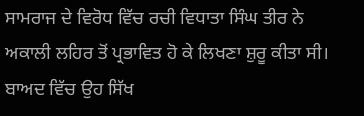ਸਾਮਰਾਜ ਦੇ ਵਿਰੋਧ ਵਿੱਚ ਰਚੀ ਵਿਧਾਤਾ ਸਿੰਘ ਤੀਰ ਨੇ ਅਕਾਲੀ ਲਹਿਰ ਤੋਂ ਪ੍ਰਭਾਵਿਤ ਹੋ ਕੇ ਲਿਖਣਾ ਸ਼ੁਰੂ ਕੀਤਾ ਸੀ। ਬਾਅਦ ਵਿੱਚ ਉਹ ਸਿੱਖ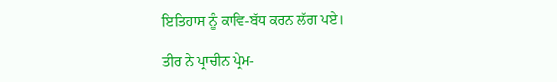ਇਤਿਹਾਸ ਨੂੰ ਕਾਵਿ-ਬੱਧ ਕਰਨ ਲੱਗ ਪਏ।

ਤੀਰ ਨੇ ਪ੍ਰਾਚੀਨ ਪ੍ਰੇਮ-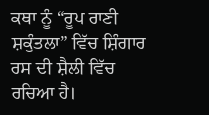ਕਥਾ ਨੂੰ “ਰੂਪ ਰਾਣੀ ਸ਼ਕੁੰਤਲਾ” ਵਿੱਚ ਸ਼ਿੰਗਾਰ ਰਸ ਦੀ ਸ਼ੈਲੀ ਵਿੱਚ ਰਚਿਆ ਹੈ।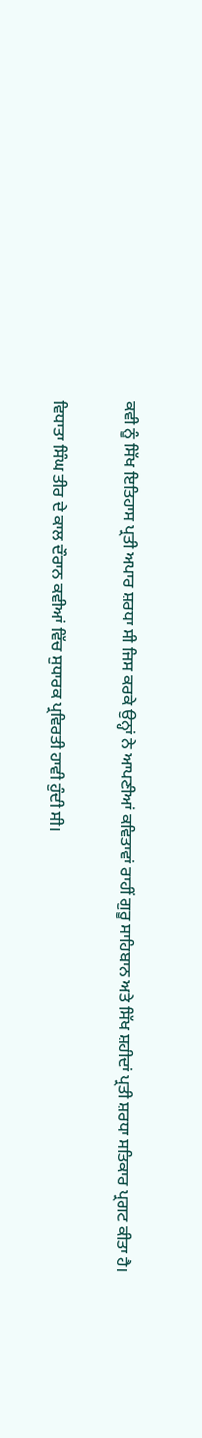ਕਵੀ ਨੂੰ ਸਿੱਖ ਇਤਿਹਾਸ ਪ੍ਰਤੀ ਅਪਾਰ ਸ਼ਰਧਾ ਸੀ ਜਿਸ ਕਰਕੇ ਉਨ੍ਹਾਂ ਨੇ ਆਪਣੀਆਂ ਕਵਿਤਾਵਾਂ ਰਾਹੀਂ ਗੁਰੂ ਸਾਹਿਬਾਨ ਅਤੇ ਸਿੱਖ ਸ਼ਹੀਦਾਂ ਪ੍ਰਤੀ ਸ਼ਰਧਾ ਸਤਿਕਾਰ ਪ੍ਰਗਟ ਕੀਤਾ ਹੈ।

ਵਿਧਾਤਾ ਸਿੰਘ ਤੀਰ ਦੇ ਕਾਲ ਦੌਰਾਨ ਕਵੀਆਂ ਵਿੱਚ ਸੁਧਾਰਕ ਪ੍ਰਵਿਰਤੀ ਹਾਵੀ ਹੁੰਦੀ ਸੀ।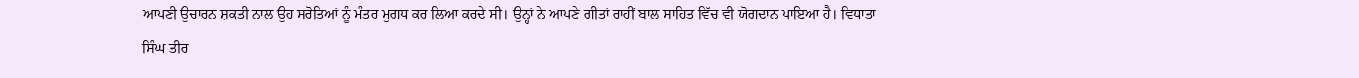ਆਪਣੀ ਉਚਾਰਨ ਸ਼ਕਤੀ ਨਾਲ ਉਹ ਸਰੋਤਿਆਂ ਨੂੰ ਮੰਤਰ ਮੁਗਧ ਕਰ ਲਿਆ ਕਰਦੇ ਸੀ। ਉਨ੍ਹਾਂ ਨੇ ਆਪਣੇ ਗੀਤਾਂ ਰਾਹੀਂ ਬਾਲ ਸਾਹਿਤ ਵਿੱਚ ਵੀ ਯੋਗਦਾਨ ਪਾਇਆ ਹੈ। ਵਿਧਾਤਾ ਸਿੰਘ ਤੀਰ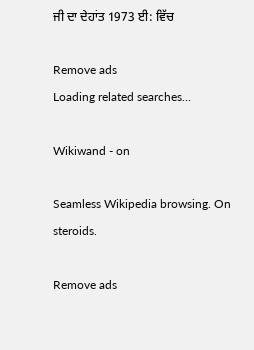ਜੀ ਦਾ ਦੇਹਾਂਤ 1973 ਈ: ਵਿੱਚ

Remove ads
Loading related searches...

Wikiwand - on

Seamless Wikipedia browsing. On steroids.

Remove ads